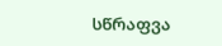სწრაფვა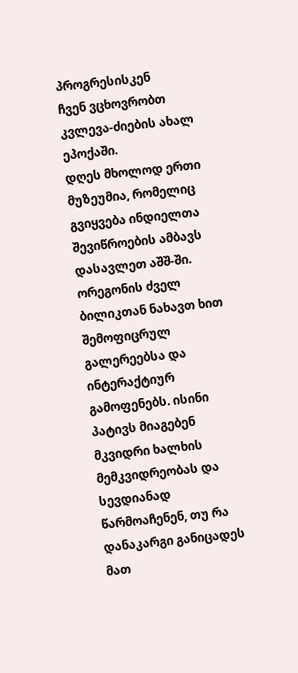პროგრესისკენ
ჩვენ ვცხოვრობთ კვლევა-ძიების ახალ ეპოქაში.
დღეს მხოლოდ ერთი მუზეუმია, რომელიც გვიყვება ინდიელთა შევიწროების ამბავს დასავლეთ აშშ-ში. ორეგონის ძველ ბილიკთან ნახავთ ხით შემოფიცრულ გალერეებსა და ინტერაქტიურ გამოფენებს. ისინი პატივს მიაგებენ მკვიდრი ხალხის მემკვიდრეობას და სევდიანად წარმოაჩენენ, თუ რა დანაკარგი განიცადეს მათ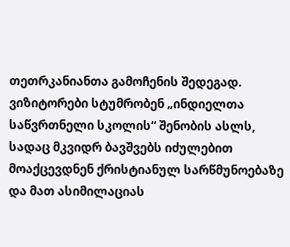თეთრკანიანთა გამოჩენის შედეგად. ვიზიტორები სტუმრობენ „ინდიელთა საწვრთნელი სკოლის“ შენობის ასლს, სადაც მკვიდრ ბავშვებს იძულებით მოაქცევდნენ ქრისტიანულ სარწმუნოებაზე და მათ ასიმილაციას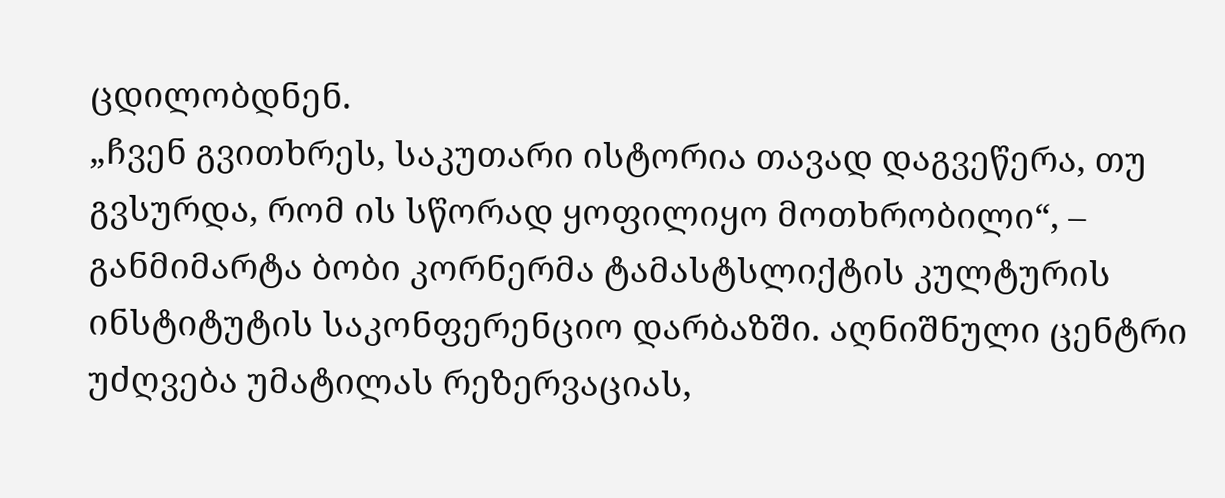ცდილობდნენ.
„ჩვენ გვითხრეს, საკუთარი ისტორია თავად დაგვეწერა, თუ გვსურდა, რომ ის სწორად ყოფილიყო მოთხრობილი“, – განმიმარტა ბობი კორნერმა ტამასტსლიქტის კულტურის ინსტიტუტის საკონფერენციო დარბაზში. აღნიშნული ცენტრი უძღვება უმატილას რეზერვაციას,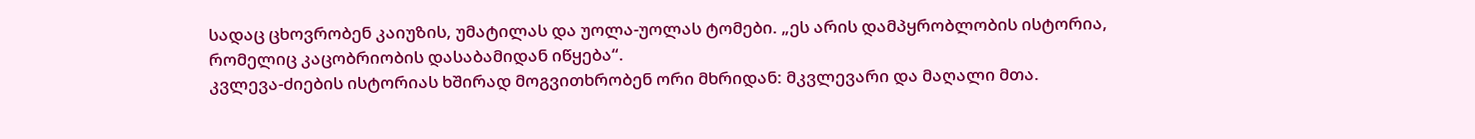სადაც ცხოვრობენ კაიუზის, უმატილას და უოლა-უოლას ტომები. „ეს არის დამპყრობლობის ისტორია, რომელიც კაცობრიობის დასაბამიდან იწყება“.
კვლევა-ძიების ისტორიას ხშირად მოგვითხრობენ ორი მხრიდან: მკვლევარი და მაღალი მთა.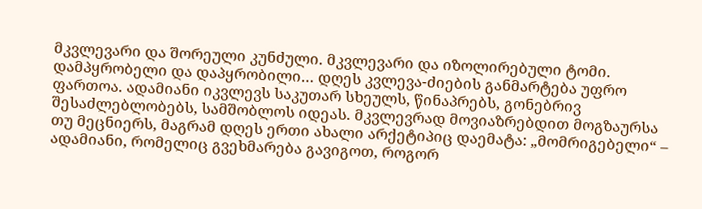მკვლევარი და შორეული კუნძული. მკვლევარი და იზოლირებული ტომი. დამპყრობელი და დაპყრობილი… დღეს კვლევა-ძიების განმარტება უფრო ფართოა. ადამიანი იკვლევს საკუთარ სხეულს, წინაპრებს, გონებრივ შესაძლებლობებს, სამშობლოს იდეას. მკვლევრად მოვიაზრებდით მოგზაურსა თუ მეცნიერს, მაგრამ დღეს ერთი ახალი არქეტიპიც დაემატა: „მომრიგებელი“ – ადამიანი, რომელიც გვეხმარება გავიგოთ, როგორ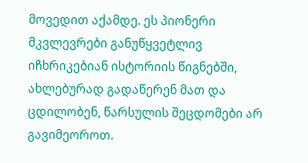მოვედით აქამდე. ეს პიონერი მკვლევრები განუწყვეტლივ იჩხრიკებიან ისტორიის წიგნებში, ახლებურად გადაწერენ მათ და ცდილობენ, წარსულის შეცდომები არ გავიმეოროთ.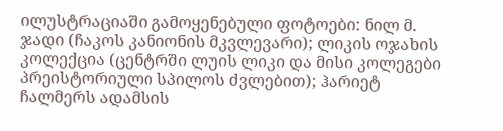ილუსტრაციაში გამოყენებული ფოტოები: ნილ მ. ჯადი (ჩაკოს კანიონის მკვლევარი); ლიკის ოჯახის კოლექცია (ცენტრში ლუის ლიკი და მისი კოლეგები პრეისტორიული სპილოს ძვლებით); ჰარიეტ ჩალმერს ადამსის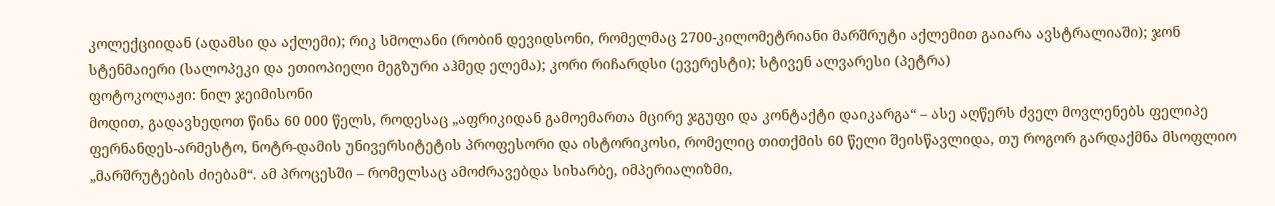კოლექციიდან (ადამსი და აქლემი); რიკ სმოლანი (რობინ დევიდსონი, რომელმაც 2700-კილომეტრიანი მარშრუტი აქლემით გაიარა ავსტრალიაში); ჯონ სტენმაიერი (სალოპეკი და ეთიოპიელი მეგზური აჰმედ ელემა); კორი რიჩარდსი (ევერესტი); სტივენ ალვარესი (პეტრა)
ფოტოკოლაჟი: ნილ ჯეიმისონი
მოდით, გადავხედოთ წინა 60 000 წელს, როდესაც „აფრიკიდან გამოემართა მცირე ჯგუფი და კონტაქტი დაიკარგა“ – ასე აღწერს ძველ მოვლენებს ფელიპე ფერნანდეს-არმესტო, ნოტრ-დამის უნივერსიტეტის პროფესორი და ისტორიკოსი, რომელიც თითქმის 60 წელი შეისწავლიდა, თუ როგორ გარდაქმნა მსოფლიო „მარშრუტების ძიებამ“. ამ პროცესში – რომელსაც ამოძრავებდა სიხარბე, იმპერიალიზმი,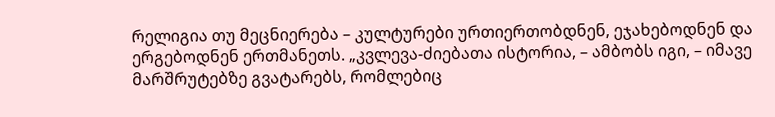რელიგია თუ მეცნიერება – კულტურები ურთიერთობდნენ, ეჯახებოდნენ და ერგებოდნენ ერთმანეთს. „კვლევა-ძიებათა ისტორია, – ამბობს იგი, – იმავე მარშრუტებზე გვატარებს, რომლებიც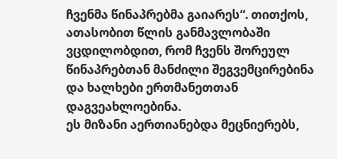ჩვენმა წინაპრებმა გაიარეს“. თითქოს, ათასობით წლის განმავლობაში ვცდილობდით, რომ ჩვენს შორეულ წინაპრებთან მანძილი შეგვემცირებინა და ხალხები ერთმანეთთან დაგვეახლოებინა.
ეს მიზანი აერთიანებდა მეცნიერებს,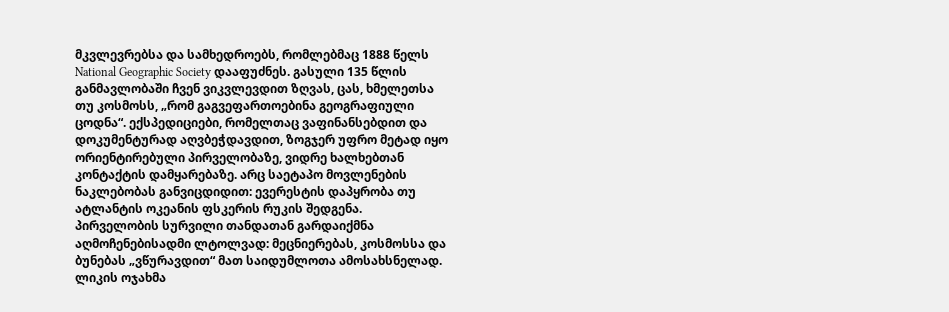მკვლევრებსა და სამხედროებს, რომლებმაც 1888 წელს National Geographic Society დააფუძნეს. გასული 135 წლის განმავლობაში ჩვენ ვიკვლევდით ზღვას, ცას, ხმელეთსა თუ კოსმოსს, „რომ გაგვეფართოებინა გეოგრაფიული ცოდნა“. ექსპედიციები, რომელთაც ვაფინანსებდით და დოკუმენტურად აღვბეჭდავდით, ზოგჯერ უფრო მეტად იყო ორიენტირებული პირველობაზე, ვიდრე ხალხებთან კონტაქტის დამყარებაზე. არც საეტაპო მოვლენების ნაკლებობას განვიცდიდით: ევერესტის დაპყრობა თუ ატლანტის ოკეანის ფსკერის რუკის შედგენა.
პირველობის სურვილი თანდათან გარდაიქმნა აღმოჩენებისადმი ლტოლვად: მეცნიერებას, კოსმოსსა და ბუნებას „ვწურავდით“ მათ საიდუმლოთა ამოსახსნელად. ლიკის ოჯახმა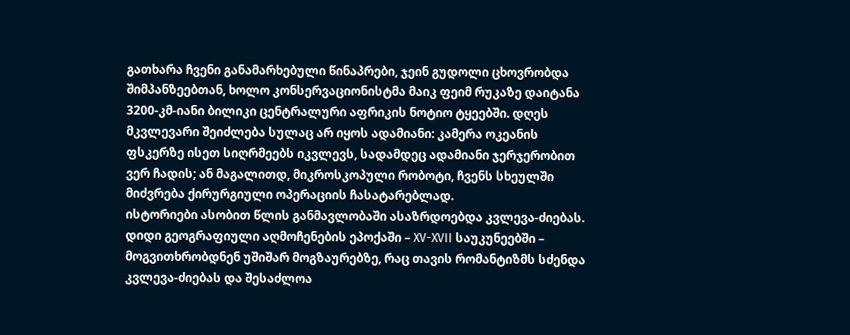გათხარა ჩვენი განამარხებული წინაპრები, ჯეინ გუდოლი ცხოვრობდა შიმპანზეებთან, ხოლო კონსერვაციონისტმა მაიკ ფეიმ რუკაზე დაიტანა 3200-კმ-იანი ბილიკი ცენტრალური აფრიკის ნოტიო ტყეებში. დღეს მკვლევარი შეიძლება სულაც არ იყოს ადამიანი: კამერა ოკეანის ფსკერზე ისეთ სიღრმეებს იკვლევს, სადამდეც ადამიანი ჯერჯერობით ვერ ჩადის; ან მაგალითდ, მიკროსკოპული რობოტი, ჩვენს სხეულში მიძვრება ქირურგიული ოპერაციის ჩასატარებლად.
ისტორიები ასობით წლის განმავლობაში ასაზრდოებდა კვლევა-ძიებას. დიდი გეოგრაფიული აღმოჩენების ეპოქაში – XV-XVII საუკუნეებში – მოგვითხრობდნენ უშიშარ მოგზაურებზე, რაც თავის რომანტიზმს სძენდა კვლევა-ძიებას და შესაძლოა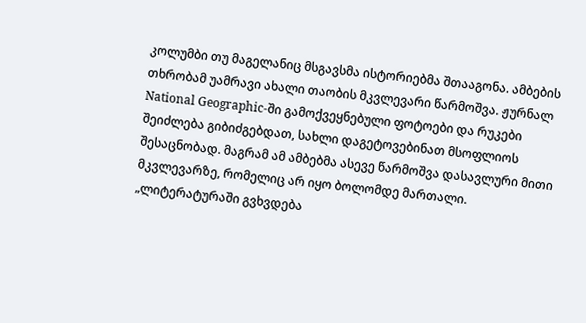კოლუმბი თუ მაგელანიც მსგავსმა ისტორიებმა შთააგონა. ამბების თხრობამ უამრავი ახალი თაობის მკვლევარი წარმოშვა. ჟურნალ National Geographic-ში გამოქვეყნებული ფოტოები და რუკები შეიძლება გიბიძგებდათ, სახლი დაგეტოვებინათ მსოფლიოს შესაცნობად. მაგრამ ამ ამბებმა ასევე წარმოშვა დასავლური მითი მკვლევარზე, რომელიც არ იყო ბოლომდე მართალი.
„ლიტერატურაში გვხვდება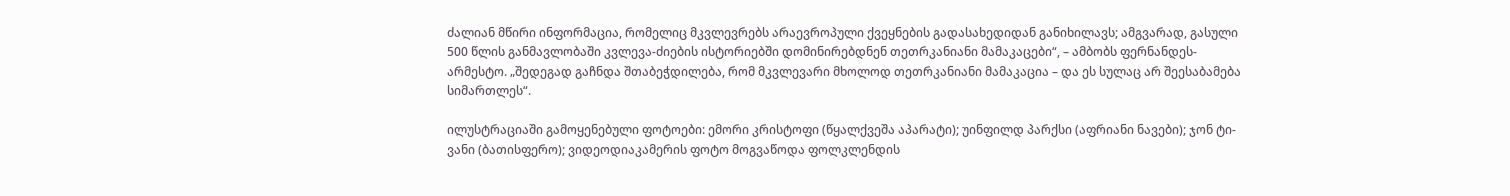ძალიან მწირი ინფორმაცია, რომელიც მკვლევრებს არაევროპული ქვეყნების გადასახედიდან განიხილავს; ამგვარად, გასული 500 წლის განმავლობაში კვლევა-ძიების ისტორიებში დომინირებდნენ თეთრკანიანი მამაკაცები“, – ამბობს ფერნანდეს-არმესტო. „შედეგად გაჩნდა შთაბეჭდილება, რომ მკვლევარი მხოლოდ თეთრკანიანი მამაკაცია – და ეს სულაც არ შეესაბამება სიმართლეს“.

ილუსტრაციაში გამოყენებული ფოტოები: ემორი კრისტოფი (წყალქვეშა აპარატი); უინფილდ პარქსი (აფრიანი ნავები); ჯონ ტი-ვანი (ბათისფერო); ვიდეოდიაკამერის ფოტო მოგვაწოდა ფოლკლენდის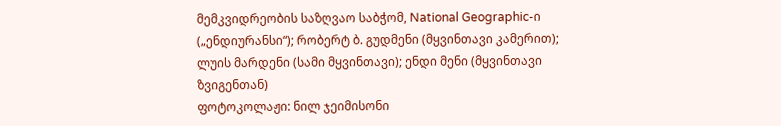მემკვიდრეობის საზღვაო საბჭომ, National Geographic-ი („ენდიურანსი“); რობერტ ბ. გუდმენი (მყვინთავი კამერით); ლუის მარდენი (სამი მყვინთავი); ენდი მენი (მყვინთავი ზვიგენთან)
ფოტოკოლაჟი: ნილ ჯეიმისონი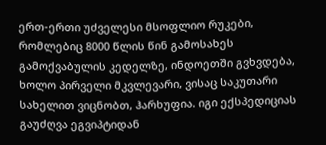ერთ-ერთი უძველესი მსოფლიო რუკები, რომლებიც 8000 წლის წინ გამოსახეს გამოქვაბულის კედელზე, ინდოეთში გვხვდება, ხოლო პირველი მკვლევარი, ვისაც საკუთარი სახელით ვიცნობთ, ჰარხუფია. იგი ექსპედიციას გაუძღვა ეგვიპტიდან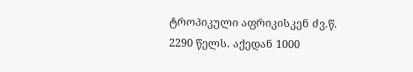ტროპიკული აფრიკისკენ ძვ.წ. 2290 წელს. აქედან 1000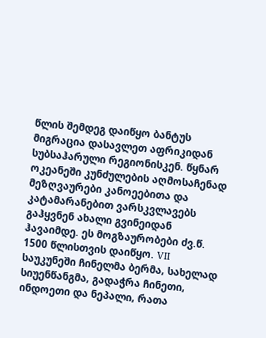წლის შემდეგ დაიწყო ბანტუს მიგრაცია დასავლეთ აფრიკიდან სუბსაჰარული რეგიონისკენ. წყნარ ოკეანეში კუნძულების აღმოსაჩენად მეზღვაურები კანოეებითა და კატამარანებით ვარსკვლავებს გაჰყვნენ ახალი გვინეიდან ჰავაიმდე. ეს მოგზაურობები ძვ.წ. 1500 წლისთვის დაიწყო. VII საუკუნეში ჩინელმა ბერმა, სახელად სიუენწანგმა, გადაჭრა ჩინეთი, ინდოეთი და ნეპალი, რათა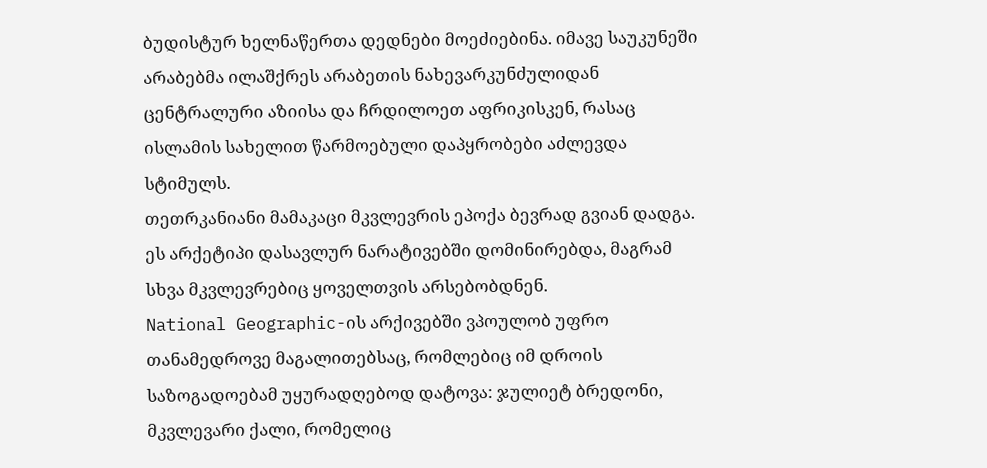ბუდისტურ ხელნაწერთა დედნები მოეძიებინა. იმავე საუკუნეში არაბებმა ილაშქრეს არაბეთის ნახევარკუნძულიდან ცენტრალური აზიისა და ჩრდილოეთ აფრიკისკენ, რასაც ისლამის სახელით წარმოებული დაპყრობები აძლევდა სტიმულს.
თეთრკანიანი მამაკაცი მკვლევრის ეპოქა ბევრად გვიან დადგა. ეს არქეტიპი დასავლურ ნარატივებში დომინირებდა, მაგრამ სხვა მკვლევრებიც ყოველთვის არსებობდნენ.
National Geographic-ის არქივებში ვპოულობ უფრო თანამედროვე მაგალითებსაც, რომლებიც იმ დროის საზოგადოებამ უყურადღებოდ დატოვა: ჯულიეტ ბრედონი, მკვლევარი ქალი, რომელიც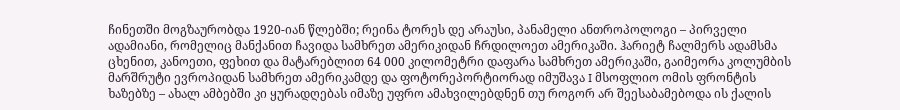ჩინეთში მოგზაურობდა 1920-იან წლებში; რეინა ტორეს დე არაუსი, პანამელი ანთროპოლოგი – პირველი ადამიანი, რომელიც მანქანით ჩავიდა სამხრეთ ამერიკიდან ჩრდილოეთ ამერიკაში. ჰარიეტ ჩალმერს ადამსმა ცხენით, კანოეთი, ფეხით და მატარებლით 64 000 კილომეტრი დაფარა სამხრეთ ამერიკაში, გაიმეორა კოლუმბის მარშრუტი ევროპიდან სამხრეთ ამერიკამდე და ფოტორეპორტიორად იმუშავა I მსოფლიო ომის ფრონტის ხაზებზე – ახალ ამბებში კი ყურადღებას იმაზე უფრო ამახვილებდნენ თუ როგორ არ შეესაბამებოდა ის ქალის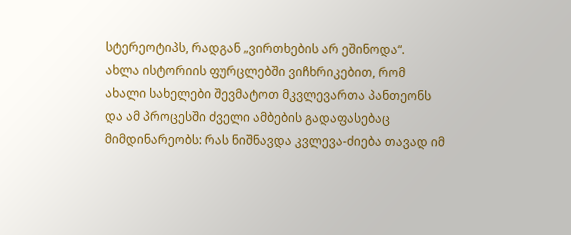სტერეოტიპს, რადგან „ვირთხების არ ეშინოდა“.
ახლა ისტორიის ფურცლებში ვიჩხრიკებით, რომ ახალი სახელები შევმატოთ მკვლევართა პანთეონს და ამ პროცესში ძველი ამბების გადაფასებაც მიმდინარეობს: რას ნიშნავდა კვლევა-ძიება თავად იმ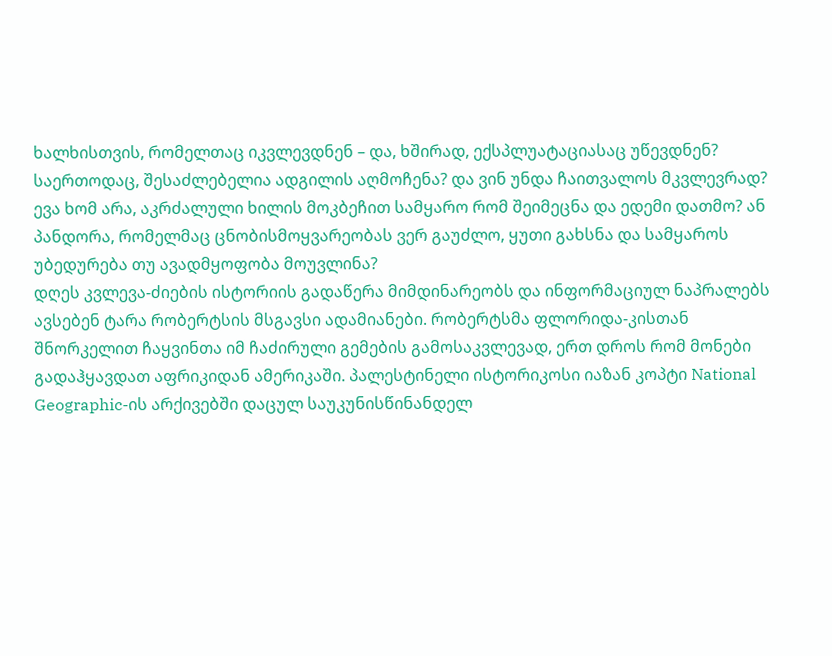ხალხისთვის, რომელთაც იკვლევდნენ – და, ხშირად, ექსპლუატაციასაც უწევდნენ? საერთოდაც, შესაძლებელია ადგილის აღმოჩენა? და ვინ უნდა ჩაითვალოს მკვლევრად? ევა ხომ არა, აკრძალული ხილის მოკბეჩით სამყარო რომ შეიმეცნა და ედემი დათმო? ან პანდორა, რომელმაც ცნობისმოყვარეობას ვერ გაუძლო, ყუთი გახსნა და სამყაროს უბედურება თუ ავადმყოფობა მოუვლინა?
დღეს კვლევა-ძიების ისტორიის გადაწერა მიმდინარეობს და ინფორმაციულ ნაპრალებს ავსებენ ტარა რობერტსის მსგავსი ადამიანები. რობერტსმა ფლორიდა-კისთან შნორკელით ჩაყვინთა იმ ჩაძირული გემების გამოსაკვლევად, ერთ დროს რომ მონები გადაჰყავდათ აფრიკიდან ამერიკაში. პალესტინელი ისტორიკოსი იაზან კოპტი National Geographic-ის არქივებში დაცულ საუკუნისწინანდელ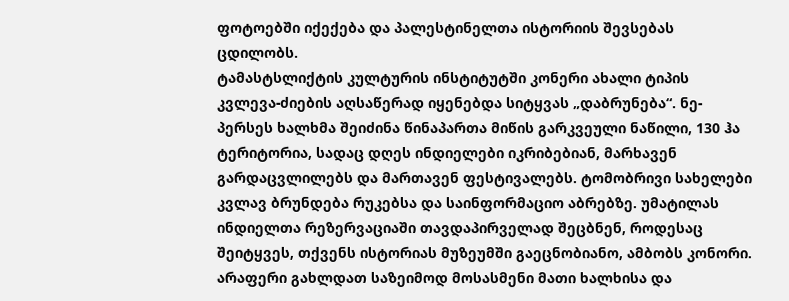ფოტოებში იქექება და პალესტინელთა ისტორიის შევსებას ცდილობს.
ტამასტსლიქტის კულტურის ინსტიტუტში კონერი ახალი ტიპის კვლევა-ძიების აღსაწერად იყენებდა სიტყვას „დაბრუნება“. ნე-პერსეს ხალხმა შეიძინა წინაპართა მიწის გარკვეული ნაწილი, 130 ჰა ტერიტორია, სადაც დღეს ინდიელები იკრიბებიან, მარხავენ გარდაცვლილებს და მართავენ ფესტივალებს. ტომობრივი სახელები კვლავ ბრუნდება რუკებსა და საინფორმაციო აბრებზე. უმატილას ინდიელთა რეზერვაციაში თავდაპირველად შეცბნენ, როდესაც შეიტყვეს, თქვენს ისტორიას მუზეუმში გაეცნობიანო, ამბობს კონორი. არაფერი გახლდათ საზეიმოდ მოსასმენი მათი ხალხისა და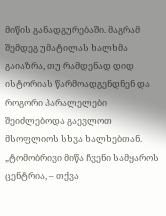მიწის განადგურებაში. მაგრამ შემდეგ უმატილას ხალხმა გაიაზრა, თუ რამდენად დიდ ისტორიას წარმოადგენდნენ და როგორი პარალელები შეიძლებოდა გაევლოთ მსოფლიოს სხვა ხალხებთან. „ტომობრივი მიწა ჩვენი სამყაროს ცენტრია, – თქვა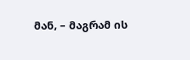მან, – მაგრამ ის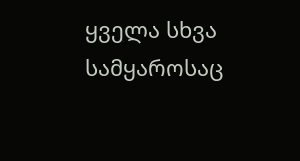ყველა სხვა სამყაროსაც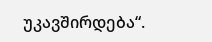უკავშირდება“.